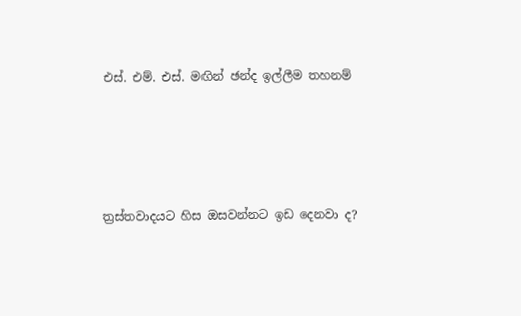එස්. එම්. එස්. මඟින් ඡන්ද ඉල්ලීම තහනම්




ත්‍රස්තවාදයට හිස ඔසවන්නට ඉඩ දෙනවා ද?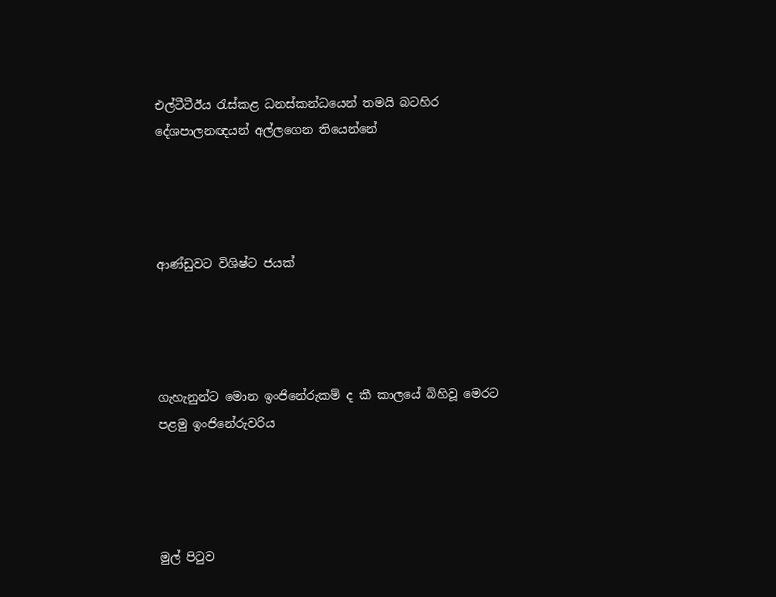එල්ටීටීඊය රැස්කළ ධනස්කන්ධයෙන් තමයි බටහිර දේශපාලනඥයන් අල්ලගෙන තියෙන්නේ




ආණ්ඩුවට විශිෂ්ට ජයක්




ගැහැනුන්ට මොන ඉංජිනේරුකම් ද කී කාලයේ බිහිවූ මෙරට පළමු ඉංජිනේරුවරිය




මුල් පිටුව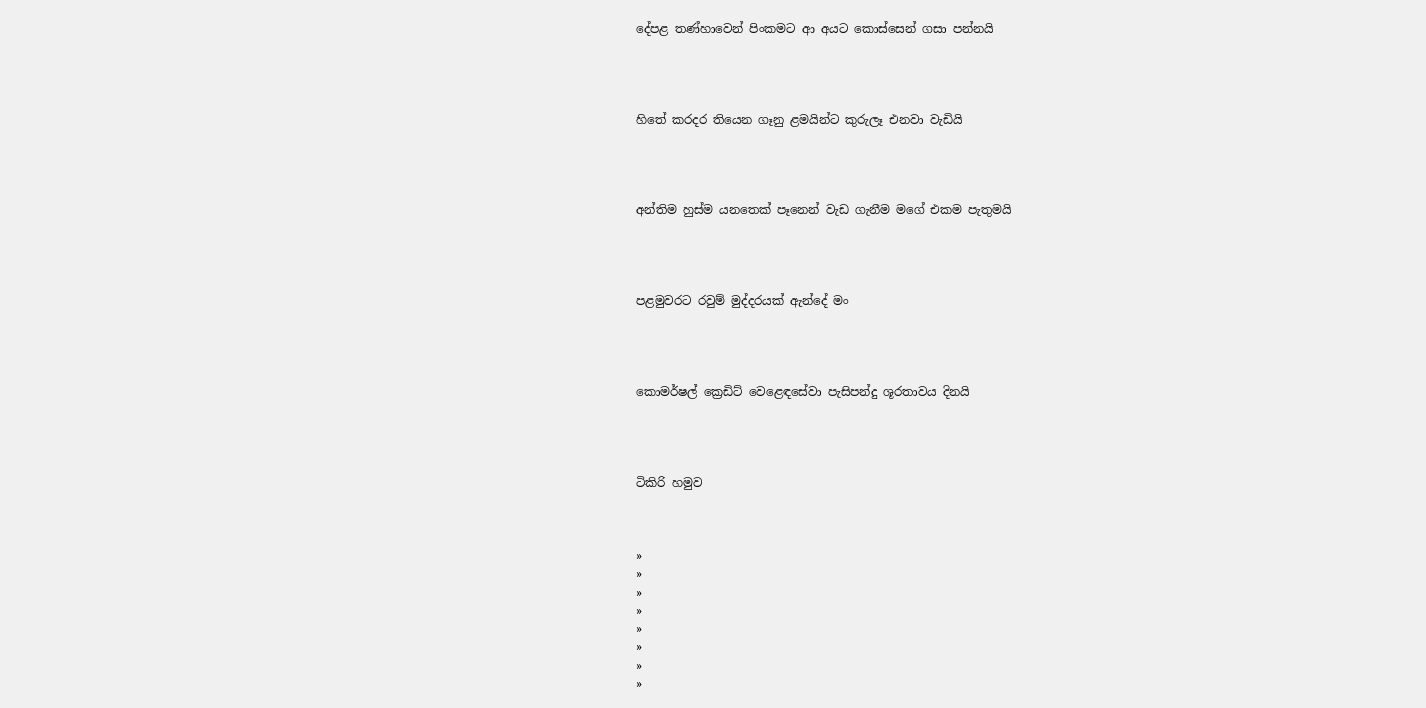දේපළ තණ්හාවෙන් පිංකමට ආ අයට කොස්සෙන් ගසා පන්නයි




හිතේ කරදර තියෙන ගෑනු ළමයින්ට කුරුලෑ එනවා වැඩියි




අන්තිම හුස්ම යනතෙක් පෑනෙන් වැඩ ගැනීම මගේ එකම පැතුමයි




පළමුවරට රවුම් මුද්දරයක් ඇන්දේ මං




කොමර්ෂල් ක්‍රෙඩිට් වෙළෙඳසේවා පැසිපන්දු ශූරතාවය දිනයි




ටිකිරි හමුව



»
»
»
»
»
»
»
»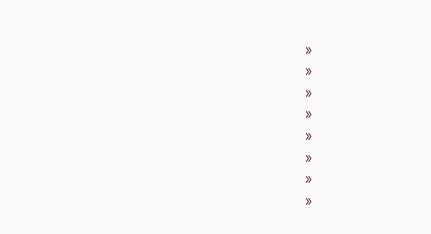»
»
»
»
»
»
»
»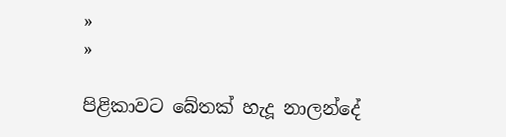»
»

පිළිකාවට බේතක් හැදූ නාලන්දේ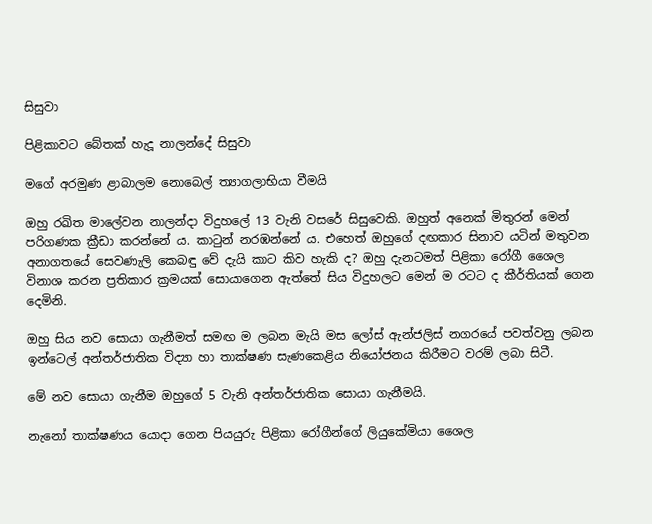සිසුවා

පිළිකාවට බේතක් හැදූ නාලන්දේ සිසුවා

මගේ අරමුණ ළාබාලම නොබෙල් ත්‍යාගලාභියා වීමයි

ඔහු රඛිත මාලේවන නාලන්දා විදුහලේ 13 වැනි වසරේ සිසුවෙකි. ඔහුත් අනෙක් මිතුරන් මෙන් පරිගණක ක්‍රීඩා කරන්නේ ය. කාටුන් නරඹන්නේ ය. එහෙත් ඔහුගේ දඟකාර සිනාව යටින් මතුවන අනාගතයේ සෙවණැලි කෙබඳු වේ දැයි කාට කිව හැකි ද? ඔහු දැනටමත් පිළිකා රෝගී ශෛල විනාශ කරන ප්‍රතිකාර ක්‍රමයක් සොයාගෙන ඇත්තේ සිය විදුහලට මෙන් ම රටට ද කීර්තියක් ගෙන දෙමිනි.

ඔහු සිය නව සොයා ගැනීමත් සමඟ ම ලබන මැයි මස ලෝස් ඇන්ජලිස් නගරයේ පවත්වනු ලබන ඉන්ටෙල් අන්තර්ජාතික විද්‍යා හා තාක්ෂණ සැණකෙළිය නියෝජනය කිරීමට වරම් ලබා සිටී.

මේ නව සොයා ගැනීම ඔහුගේ 5 වැනි අන්තර්ජාතික සොයා ගැනීමයි.

නැනෝ තාක්ෂණය යොදා ගෙන පියයුරු පිළිකා රෝගීන්ගේ ලියුකේමියා ශෛල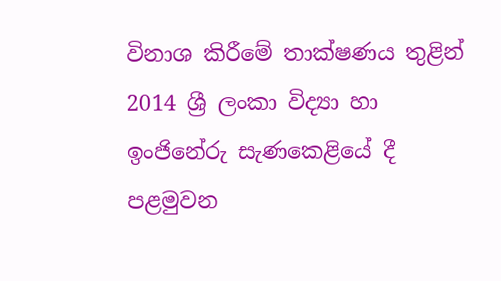විනාශ කිරීමේ තාක්ෂණය තුළින් 2014 ශ්‍රී ලංකා විද්‍යා හා ඉංජිනේරු සැණකෙළියේ දී පළමුවන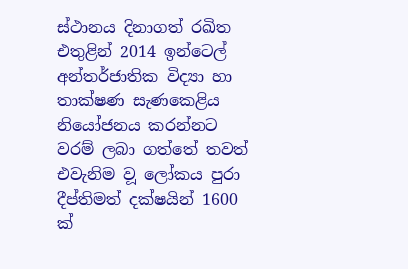ස්ථානය දිනාගත් රඛිත එතුළින් 2014 ඉන්ටෙල් අන්තර්ජාතික විද්‍යා හා තාක්ෂණ සැණකෙළිය නියෝජනය කරන්නට වරම් ලබා ගත්තේ තවත් එවැනිම ව‍ූ ලෝකය පුරා දීප්තිමත් දක්ෂයින් 1600 ක්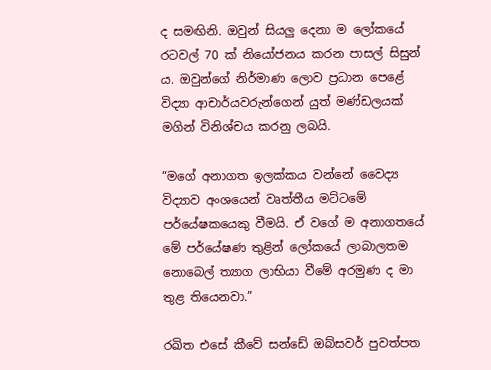ද සමඟිනි. ඔවුන් සියලු දෙනා ම ලෝකයේ රටවල් 70 ක් නියෝජනය කරන පාසල් සිසුන් ය. ඔවුන්ගේ නිර්මාණ ලොව ප්‍රධාන පෙළේ විද්‍යා ආචාර්යවරුන්ගෙන් යුත් මණ්ඩලයක් මගින් විනිශ්චය කරනු ලබයි.

“මගේ අනාගත ඉලක්කය වන්නේ වෛද්‍ය විද්‍යාව අංශයෙන් වෘත්තීය මට්ටමේ පර්යේෂකයෙකු වීමයි. ඒ වගේ ම අනාගතයේ මේ පර්යේෂණ තුළින් ලෝකයේ ලාබාලතම නොබෙල් ත්‍යාග ලාභියා වීමේ අරමුණ ද මා තුළ තියෙනවා.”

රඛිත එසේ කීවේ සන්ඩේ ඔබ්සවර් පුවත්පත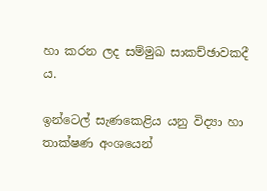හා කරන ලද සම්මුඛ සාකච්ඡාවකදී ය.

ඉන්ටෙල් සැණකෙළිය යනු විද්‍යා හා තාක්ෂණ අංශයෙන්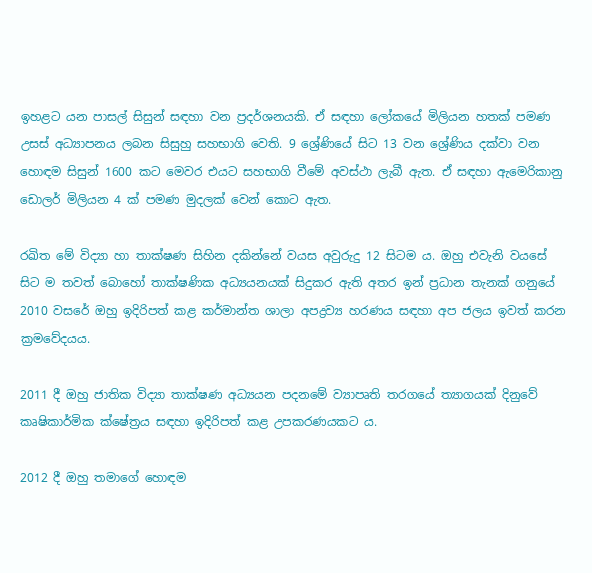ඉහළට යන පාසල් සිසුන් සඳහා වන ප්‍රදර්ශනයකි. ඒ සඳහා ලෝකයේ මිලියන හතක් පමණ උසස් අධ්‍යාපනය ලබන සිසුහු සහභාගි වෙති. 9 ශ්‍රේණියේ සිට 13 වන ශ්‍රේණිය දක්වා වන හොඳම සිසුන් 1600 කට මෙවර එයට සහභාගි වීමේ අවස්ථා ලැබී ඇත. ඒ සඳහා ඇමෙරිකානු ඩොලර් මිලියන 4 ක් පමණ මුදලක් වෙන් කොට ඇත.

රඛිත මේ විද්‍යා හා තාක්ෂණ සිහින දකින්නේ වයස අවුරුදු 12 සිටම ය. ඔහු එවැනි වයසේ සිට ම තවත් බොහෝ තාක්ෂණික අධ්‍යයනයක් සිදුකර ඇති අතර ඉන් ප්‍රධාන තැනක් ගනුයේ 2010 වසරේ ඔහු ඉදිරිපත් කළ කර්මාන්ත ශාලා අපද්‍රව්‍ය හරණය සඳහා අප ජලය ඉවත් කරන ක්‍රමවේදයය.

2011 දී ‍ඔහු ජාතික විද්‍යා තාක්ෂණ අධ්‍යයන පදනමේ ව්‍යාපෘති තරගයේ ත්‍යාගයක් දිනුවේ කෘෂිකාර්මික ක්ෂේත්‍රය සඳහා ඉදිරිපත් කළ උපකරණයකට ය.

2012 දී ඔහු තමාගේ හොඳම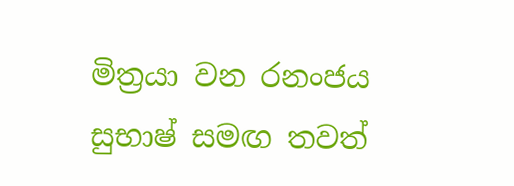මිත්‍රයා වන රනංජය සුභාෂ් සමඟ තවත්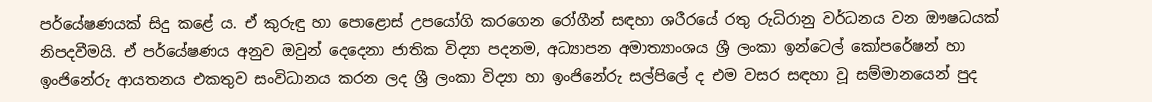පර්යේෂණයක් සිදු කළේ ය. ඒ කුරුඳු හා පොළොස් උපයෝගි කරගෙන රෝගීන් සඳහා ශරීරයේ රතු රුධිරානු වර්ධනය වන ඖෂධයක් නිපදවීමයි. ඒ පර්යේෂණය අනුව ඔවුන් දෙදෙනා ජාතික විද්‍යා පදනම, අධ්‍යාපන අමාත්‍යාංශය ශ්‍රී ලංකා ඉන්ටෙල් කෝපරේෂන් හා ඉංජිනේරු ආයතනය එකතුව සංවිධානය කරන ලද ශ්‍රී ලංකා විද්‍යා හා ඉංජිනේරු සල්පිලේ ද එම වසර සඳහා වූ සම්මානයෙන් පුද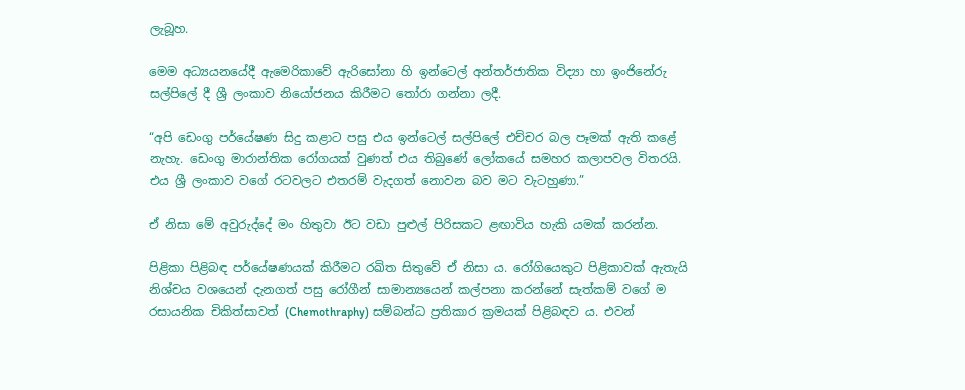ලැබූහ.

මෙම අධ්‍යයනයේදී ඇමෙරිකාවේ ඇරිසෝනා හි ඉන්ටෙල් අන්තර්ජාතික විද්‍යා හා ඉංජිනේරු සල්පිලේ දී ශ්‍රී ලංකාව නියෝජනය කිරීමට තෝරා ගන්නා ලදී.

“අපි ඩෙංගු පර්යේෂණ සිදු කළාට පසු එය ඉන්ටෙල් සල්පිලේ එච්චර බල පෑමක් ඇති කළේ නැහැ. ඩෙංගු මාරාන්තික රෝගයක් වුණත් එය තිබුණේ ලෝකයේ සමහර කලාපවල විතරයි. එය ශ්‍රී ලංකාව වගේ රටවලට එතරම් වැදගත් නොවන බව මට වැටහුණා.”

ඒ නිසා මේ අවුරුද්දේ මං හිතුවා ඊට වඩා පුළුල් පිරිසකට ළඟාවිය හැකි යමක් කරන්න.

පිළිකා පිළිබඳ පර්යේෂණයක් කිරීමට රඛිත සිතුවේ ඒ නිසා ය. රෝගියෙකුට පිළිකාවක් ඇතැයි නිශ්චය වශයෙන් දැනගත් පසු රෝගීන් සාමාන්‍යයෙන් කල්පනා කරන්නේ සැත්කම් වගේ ම රසායනික චිකිත්සාවත් (Chemothraphy) සම්බන්ධ ප්‍රතිකාර ක්‍රමයක් පිළිබඳව ය‍. එවන්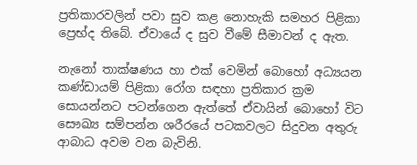ප්‍රතිකාරවලින් පවා සුව කළ නොහැකි සමහර පිළිකා ප්‍ර‍ෙභ්ද තිබේ. ඒවායේ ද සුව වීමේ සීමාවන් ද ඇත.

නැනෝ තාක්ෂණය හා එක් වෙමින් බොහෝ අධ්‍යයන කණ්ඩායම් පිළිකා රෝග සඳහා ප්‍රතිකාර ක්‍රම සොයන්නට පටන්ගෙන ඇත්තේ ඒවායින් බොහෝ විට සෞඛ්‍ය සම්පන්න ශරීරයේ පටකවලට සිදුවන අතුරු ආබාධ අවම වන බැවිනි.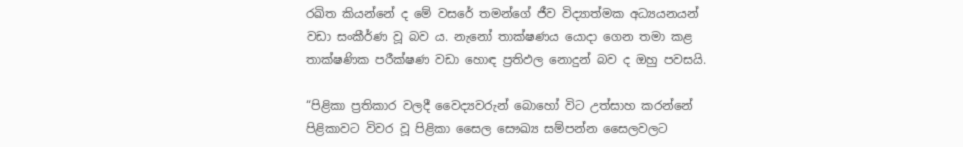රඛිත කියන්නේ ද මේ වසරේ තමන්ගේ ජීව විද්‍යාත්මක අධ්‍යයනයන් වඩා සංකීර්ණ වූ බව ය. නැනෝ තාක්ෂණය යොදා ගෙන තමා කළ තාක්ෂණික පරීක්ෂණ වඩා හොඳ ප්‍රතිඵල නොදුන් බව ද ඔහු පවසයි.

“පිළිකා ප්‍රතිකාර වලදී වෛද්‍යවරුන් බොහෝ විට උත්සාහ කරන්නේ පිළිකාවට විවර වූ පිළිකා සෛල සෞඛ්‍ය සම්පන්න සෛලවලට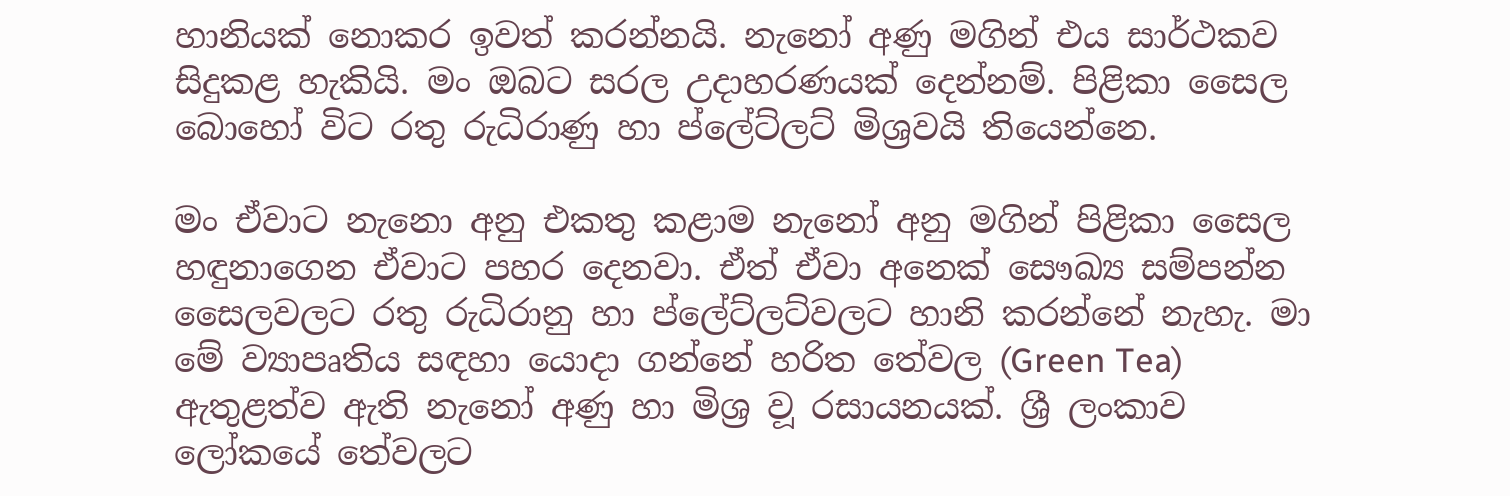හානියක් නොකර ඉවත් කරන්නයි. නැනෝ අණු මගින් එය සාර්ථකව සිදුකළ හැකියි. මං ඔබට සරල උදාහරණයක් දෙන්නම්. පිළිකා සෛල බොහෝ විට රතු රුධිරාණු හා ප්ලේට්ලට් මිශ්‍රවයි තියෙන්නෙ‍.

මං ඒවාට නැනො අනු එකතු කළාම නැනෝ අනු මගින් පිළිකා සෛල හඳුනාගෙන ඒවාට පහර දෙනවා. ඒත් ඒවා අනෙක් සෞඛ්‍ය සම්පන්න සෛලවලට රතු රුධිරානු හා ප්ලේට්ලට්වලට හානි කරන්නේ නැහැ. මා මේ ව්‍යාපෘතිය සඳහා යොදා ගන්නේ හරිත තේවල (Green Tea) ඇතුළත්ව ඇති නැනෝ අණු හා මිශ්‍ර ව‍ූ රසායනයක්. ශ්‍රී ලංකාව ලෝකයේ තේවලට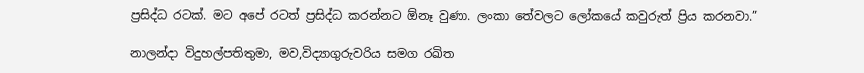ප්‍රසිද්ධ රටක්. මට අපේ රටත් ප්‍රසිද්ධ කරන්නට ඕනෑ වුණා. ලංකා තේවලට ලෝකයේ කවුරුත් ප්‍රිය කරනවා.”

නාලන්දා විදුහල්පතිතුමා, මව,විද්‍යාගුරුවරිය සමග රඛිත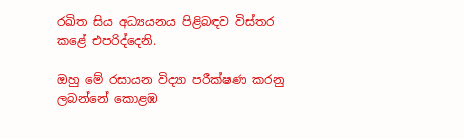රඛිත සිය අධ්‍යයනය පිළිබඳව විස්තර කළේ එපරිද්දෙනි.

ඔහු මේ රසායන විද්‍යා පරීක්ෂණ කරනු ලබන්නේ කොළඹ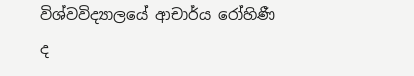විශ්වවිද්‍යාලයේ ආචාර්ය රෝහිණී ද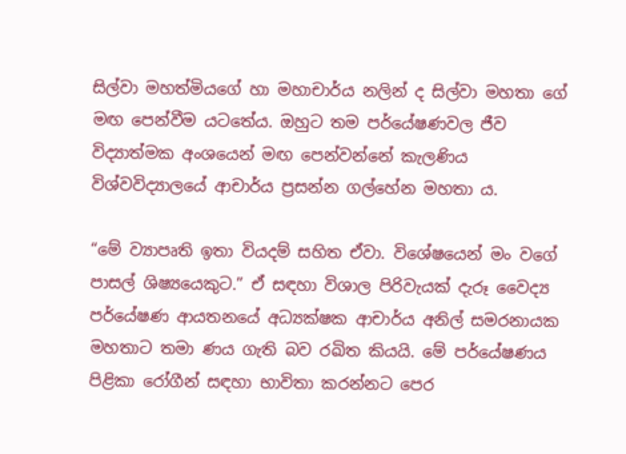සිල්වා මහත්මියගේ හා මහාචාර්ය නලින් ද සිල්වා මහතා ගේ මඟ පෙන්වීම යටතේය. ඔහුට තම පර්යේෂණවල ජීව විද්‍යාත්මක අංශයෙන් මඟ පෙන්වන්නේ කැලණිය විශ්වවිද්‍යාලයේ ආචාර්ය ප්‍රසන්න ගල්හේන මහතා ය.

“මේ ව්‍යාපෘති ඉතා වියදම් සහිත ඒවා. විශේෂයෙන් මං වගේ පාසල් ශිෂ්‍යයෙකුට.” ඒ සඳහා විශාල පිරිවැයක් දැරූ වෛද්‍ය පර්යේෂණ ආයතනයේ අධ්‍යක්ෂක ආචාර්ය අනිල් සමරනායක මහතාට තමා ණය ගැති බව රඛිත කියයි. මේ පර්යේෂණය පිළිකා රෝගීන් සඳහා භාවිතා කරන්නට පෙර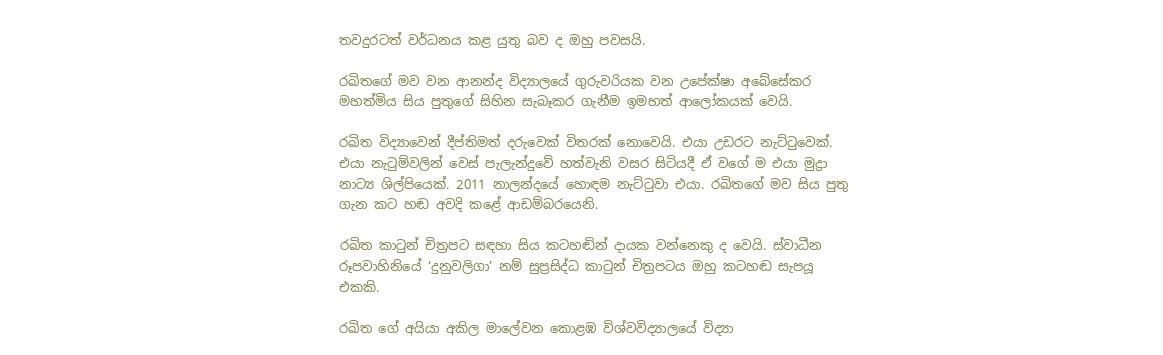තවදුරටත් වර්ධනය කළ යුතු බව ද ඔහු පවසයි.

රඛිතගේ මව වන ආනන්ද විද්‍යාලයේ ගුරුවරියක වන උපේක්ෂා අබේසේකර මහත්මිය සිය පුතුගේ සිහින සැබෑකර ගැනීම ඉමහත් ආලෝකයක් වෙයි.

රඛිත විද්‍යාවෙන් දීප්තිමත් දරුවෙක් විතරක් නොවෙයි. එයා උඩරට නැට්ටුවෙක්. එයා නැටුම්වලින් වෙස් පැලැන්දුවේ හත්වැනි වසර සිටියදී ඒ වගේ ම එයා මුද්‍රා නාට්‍ය ශිල්පියෙක්. 2011 නාලන්දයේ හොඳම නැට්ටුවා එයා. රඛිතගේ මව සිය පුතු ගැන කට හඬ අවදි කළේ ආඩම්බරයෙනි.

රඛිත කාටුන් චිත්‍රපට සඳහා සිය කටහඬින් දායක වන්නෙකු ද වෙයි. ස්වාධීන රූපවාහිනියේ ‘දුනුවලිගා’ නම් සුප්‍රසිද්ධ කාටුන් චිත්‍රපටය ඔහු කටහඬ සැපයූ එකකි.

රඛිත ගේ අයියා අකිල මාලේවන කොළඹ විශ්වවිද්‍යාලයේ විද්‍යා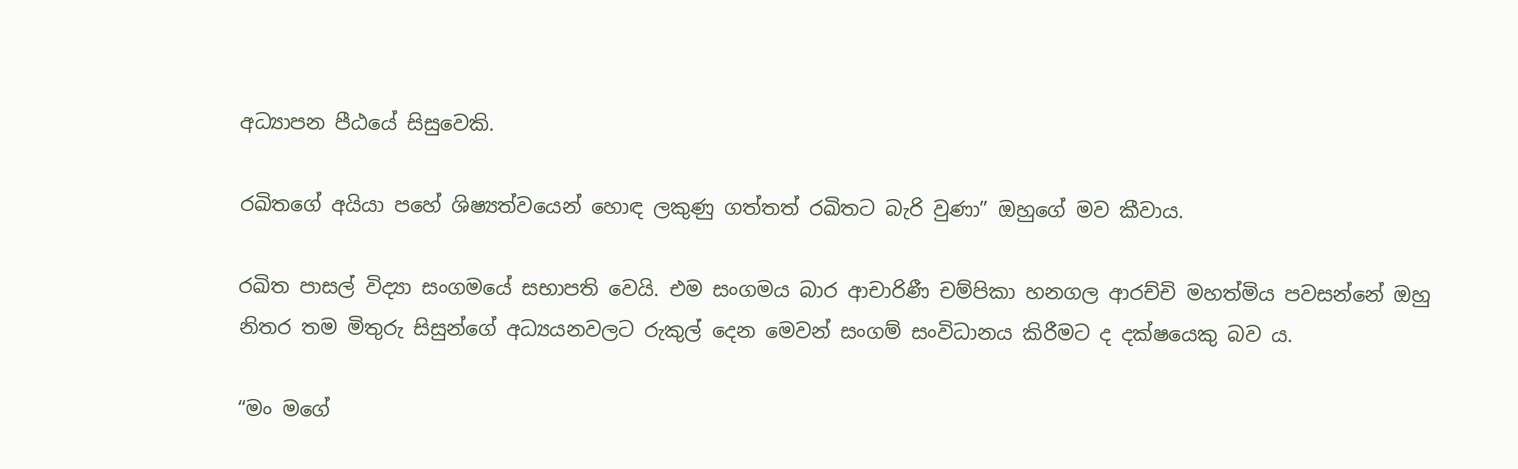අධ්‍යාපන පීඨයේ සිසුවෙකි.

රඛිතගේ අයියා පහේ ශිෂ්‍යත්වයෙන් හොඳ ලකුණු ගත්තත් රඛිතට බැරි වුණා‍‍‍‍‍‍‍‍‍‍‍‍‍‍‍‍‍‍‍‍‍‍‍‍‍‍‍‍‍‍‍‍‍‍‍‍‍‍‍‍‍‍‍‍‍‍‍‍‍‍‍‍‍‍‍‍‍‍‍‍‍‍‍‍‍‍‍‍‍‍‍‍‍‍‍‍‍‍‍‍‍‍‍‍‍‍‍‍‍‍‍‍‍‍‍‍‍‍‍‍‍‍‍‍‍‍‍‍‍‍‍‍‍‍‍” ඔහුගේ මව කීවාය.

රඛිත පාසල් විද්‍යා සංගමයේ සභාපති වෙයි. එම සංගමය බාර ආචාරිණී චම්පිකා හනගල ආරච්චි මහත්මිය පවසන්නේ ඔහු නිතර තම මිතුරු සිසුන්ගේ අධ්‍යයනවලට රුකුල් දෙන මෙවන් සංගම් සංවිධානය කිරීමට ද දක්ෂයෙකු බව ය.

“මං මගේ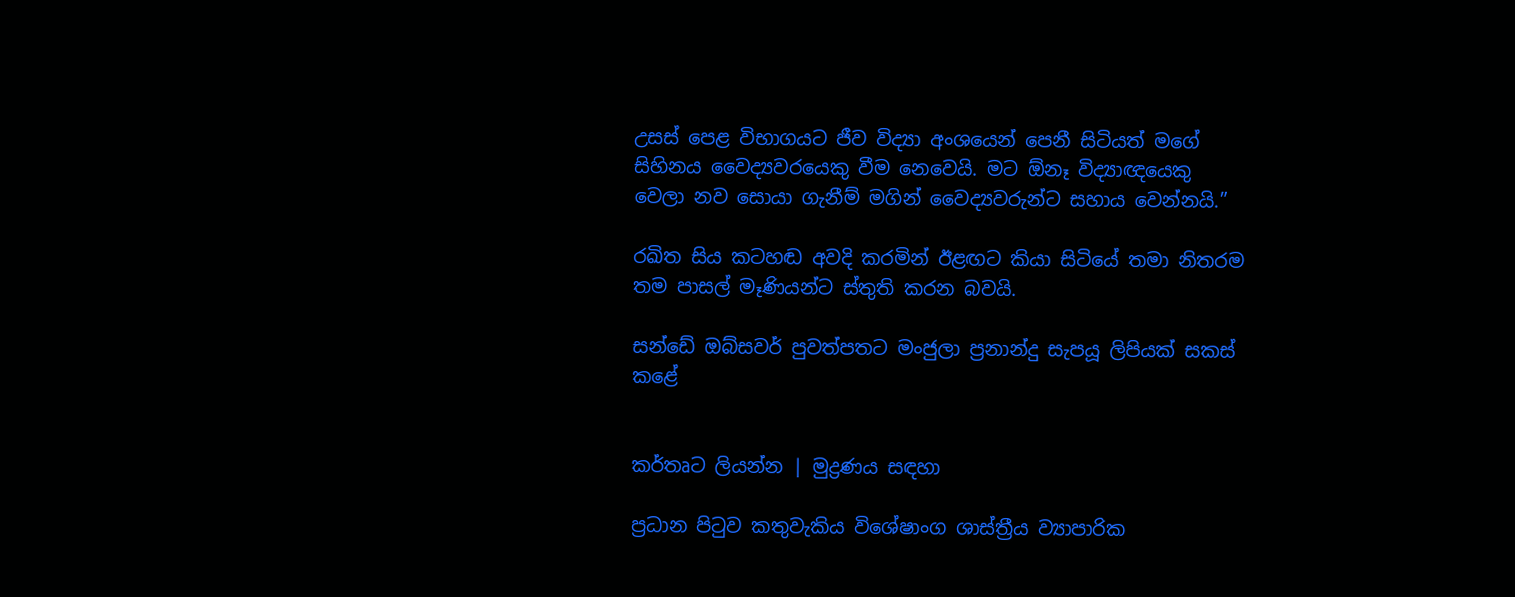උසස් පෙළ විභාගයට ජීව විද්‍යා අං‍ශයෙන් පෙනී සිටියත් මගේ සිහිනය වෛද්‍යවරයෙකු වීම නෙවෙයි. මට ඕනෑ විද්‍යාඥයෙකු වෙලා නව සොයා ගැනීම් මගින් වෛද්‍යවරුන්ට සහාය වෙන්නයි.”

රඛිත සිය කටහඬ අවදි කරමින් ඊළඟට කියා සිටියේ තමා නිතරම තම පාසල් මෑණියන්ට ස්තුති කරන බවයි.

සන්ඩේ ඔබ්සවර් පුවත්පතට මංජුලා ප්‍රනාන්දු සැපයූ ලිපියක් සකස් කළේ


කර්තෘට ලියන්න | මුද්‍රණය සඳහා

ප්‍රධාන පිටුව කතුවැකිය විශේෂාංග ශාස්ත්‍රීය ව්‍යාපාරික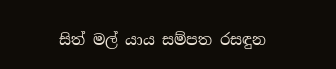සිත් මල් යාය සම්පත රසඳුන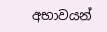අභාවයන්